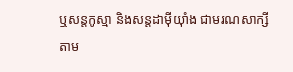ឬសន្តកូស្មា និងសន្តដាម៉ីយុាំង ជាមរណសាក្សី
តាម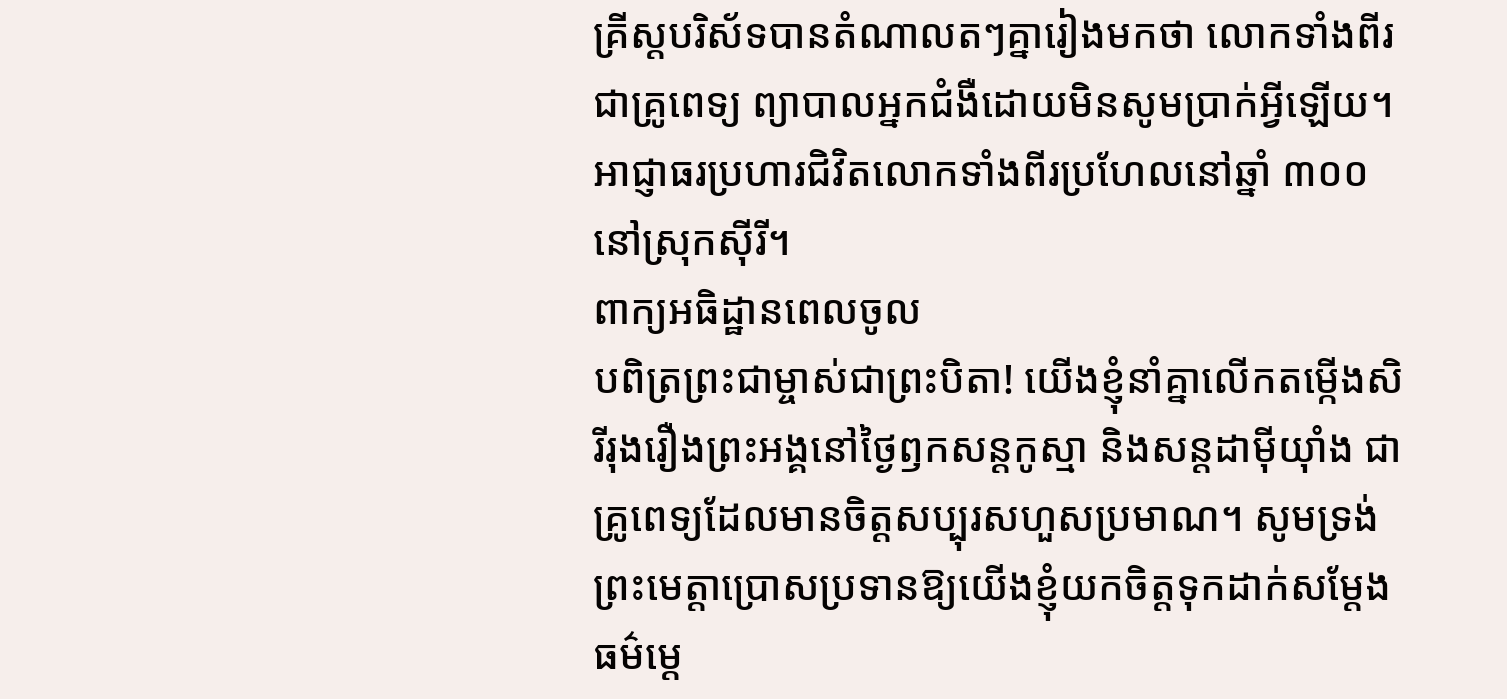គ្រីស្តបរិស័ទបានតំណាលតៗគ្នារៀងមកថា លោកទាំងពីរជាគ្រូពេទ្យ ព្យាបាលអ្នកជំងឺដោយមិនសូមប្រាក់អ្វីឡើយ។ អាជ្ញាធរប្រហារជិវិតលោកទាំងពីរប្រហែលនៅឆ្នាំ ៣០០ នៅស្រុកស៊ីរី។
ពាក្យអធិដ្ឋានពេលចូល
បពិត្រព្រះជាម្ចាស់ជាព្រះបិតា! យើងខ្ញុំនាំគ្នាលើកតម្កើងសិរីរុងរឿងព្រះអង្គនៅថ្ងៃឭកសន្តកូស្មា និងសន្តដាម៉ីយ៉ាំង ជាគ្រូពេទ្យដែលមានចិត្តសប្បុរសហួសប្រមាណ។ សូមទ្រង់ព្រះមេត្តាប្រោសប្រទានឱ្យយើងខ្ញុំយកចិត្តទុកដាក់សម្តែងធម៌មេ្ត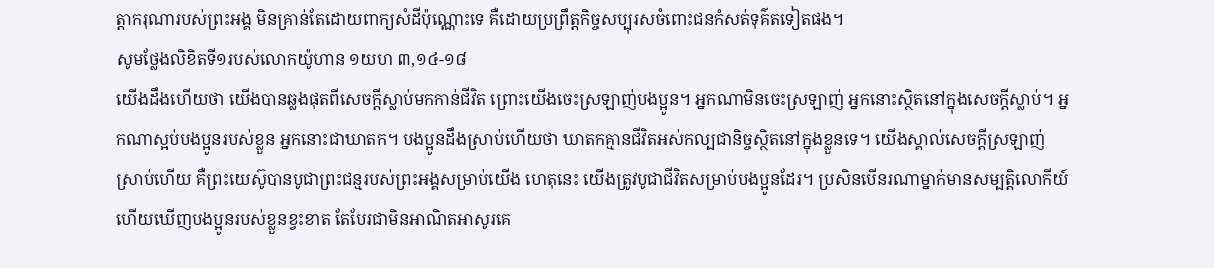ត្តាករុណារបស់ព្រះអង្គ មិនគ្រាន់តែដោយពាក្យសំដីប៉ុណ្ណោះទេ គឺដោយប្រព្រឹត្តកិច្ចសប្បុរសចំពោះជនកំសត់ទុគ៌តទៀតផង។
សូមថ្លែងលិខិតទី១របស់លោកយ៉ូហាន ១យហ ៣,១៤-១៨
យើងដឹងហើយថា យើងបានឆ្លងផុតពីសេចក្ដីស្លាប់មកកាន់ជីវិត ព្រោះយើងចេះស្រឡាញ់បងប្អូន។ អ្នកណាមិនចេះស្រឡាញ់ អ្នកនោះស្ថិតនៅក្នុងសេចក្ដីស្លាប់។ អ្នកណាស្អប់បងប្អូនរបស់ខ្លួន អ្នកនោះជាឃាតក។ បងប្អូនដឹងស្រាប់ហើយថា ឃាតកគ្មានជីវិតអស់កល្បជានិច្ចស្ថិតនៅក្នុងខ្លួនទេ។ យើងស្គាល់សេចក្ដីស្រឡាញ់ស្រាប់ហើយ គឺព្រះយេស៊ូបានបូជាព្រះជន្មរបស់ព្រះអង្គសម្រាប់យើង ហេតុនេះ យើងត្រូវបូជាជីវិតសម្រាប់បងប្អូនដែរ។ ប្រសិនបើនរណាម្នាក់មានសម្បត្តិលោកីយ៍ ហើយឃើញបងប្អូនរបស់ខ្លួនខ្វះខាត តែបែរជាមិនអាណិតអាសូរគេ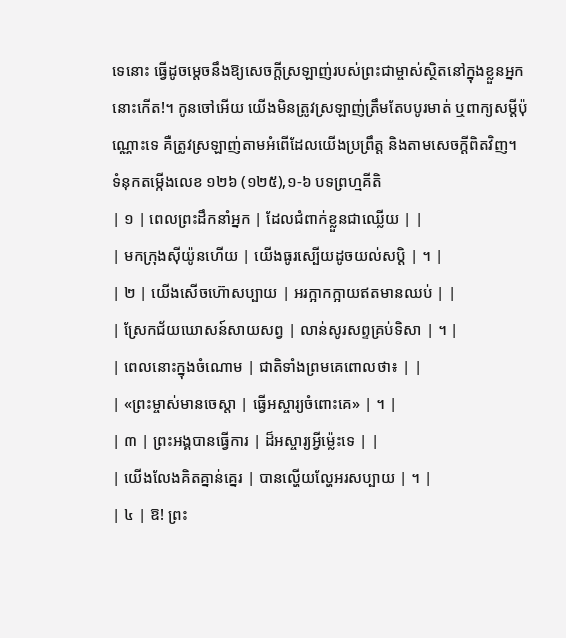ទេនោះ ធ្វើដូចម្ដេចនឹងឱ្យសេចក្ដីស្រឡាញ់របស់ព្រះជាម្ចាស់ស្ថិតនៅក្នុងខ្លួនអ្នកនោះកើត!។ កូនចៅអើយ យើងមិនត្រូវស្រឡាញ់ត្រឹមតែបបូរមាត់ ឬពាក្យសម្ដីប៉ុណ្ណោះទេ គឺត្រូវស្រឡាញ់តាមអំពើដែលយើងប្រព្រឹត្ត និងតាមសេចក្ដីពិតវិញ។
ទំនុកតម្កើងលេខ ១២៦ (១២៥),១-៦ បទព្រហ្មគីតិ
| ១ | ពេលព្រះដឹកនាំអ្នក | ដែលជំពាក់ខ្លួនជាឈ្លើយ | |
| មកក្រុងស៊ីយ៉ូនហើយ | យើងធូរស្បើយដូចយល់សប្តិ | ។ |
| ២ | យើងសើចហ៊ោសប្បាយ | អរក្អាកក្អាយឥតមានឈប់ | |
| ស្រែកជ័យឃោសន៍សាយសព្វ | លាន់សូរសព្ទគ្រប់ទិសា | ។ |
| ពេលនោះក្នុងចំណោម | ជាតិទាំងព្រមគេពោលថា៖ | |
| «ព្រះម្ចាស់មានចេស្តា | ធ្វើអស្ចារ្យចំពោះគេ» | ។ |
| ៣ | ព្រះអង្គបានធ្វើការ | ដ៏អស្ចារ្យអ្វីម៉េ្លះទេ | |
| យើងលែងគិតគ្នាន់គ្នេរ | បានល្ហើយល្ហែអរសប្បាយ | ។ |
| ៤ | ឱ! ព្រះ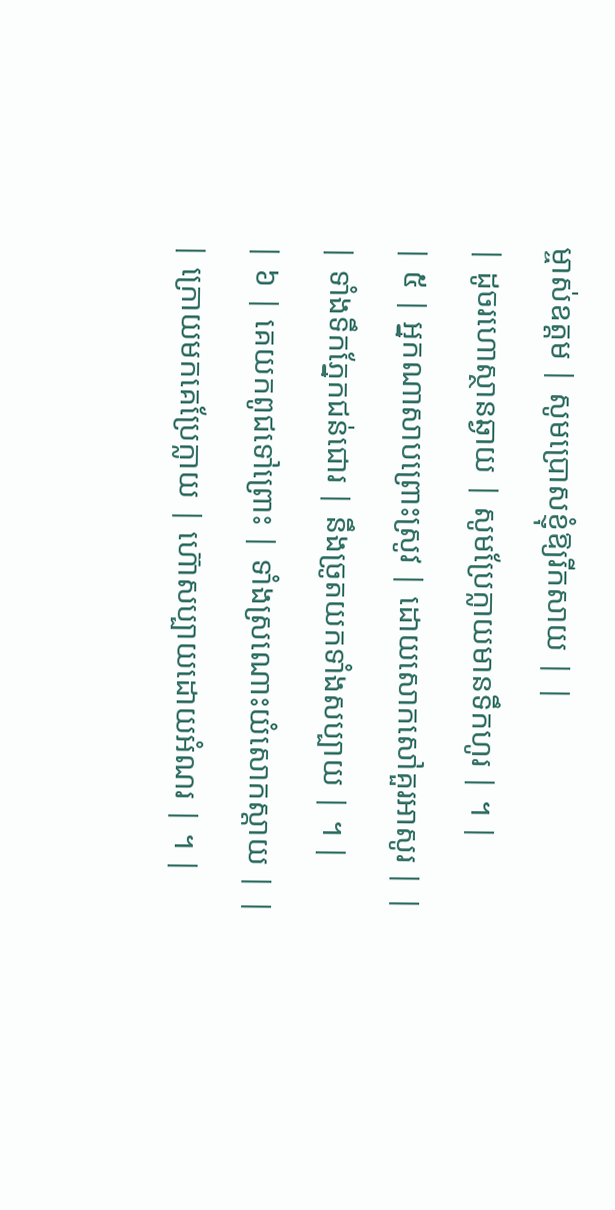ម្ចាស់ឧត្តម | សូមប្រោសខ្ញុំឱ្យរីកសាយ | |
| ដូចរហោស្ថានឆ្ងាយ | សូមប្រែក្លាយមានទឹកហូរ | ។ |
| ៥ | អ្នកណាសាបព្រោះស្រូវ | ដោយសោកសៅគួរអាសូរ | |
| ទាំងទឹកភ្នែកជន់ជោរ | នឹងច្រូតយកទាំងសប្បាយ | ។ |
| ៦ | គេយកពូជទៅព្រោះ | ទាំងស្រណោះយំសោកស្តាយ | |
| ក្រោយមកគេប្រែក្លាយ | ហ៊ោសប្បាយដោយអំណរ | ។ |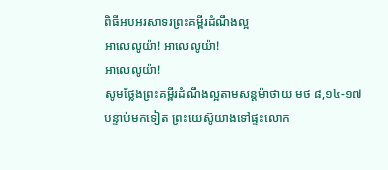ពិធីអបអរសាទរព្រះគម្ពីរដំណឹងល្អ
អាលេលូយ៉ា! អាលេលូយ៉ា!
អាលេលូយ៉ា!
សូមថ្លែងព្រះគម្ពីរដំណឹងល្អតាមសន្តម៉ាថាយ មថ ៨,១៤-១៧
បន្ទាប់មកទៀត ព្រះយេស៊ូយាងទៅផ្ទះលោក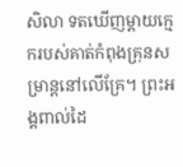សិលា ទតឃើញម្ដាយក្មេករបស់គាត់កំពុងគ្រុនសម្រាន្ដនៅលើគ្រែ។ ព្រះអង្គពាល់ដៃ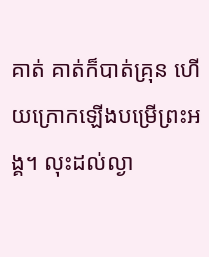គាត់ គាត់ក៏បាត់គ្រុន ហើយក្រោកឡើងបម្រើព្រះអង្គ។ លុះដល់ល្ងា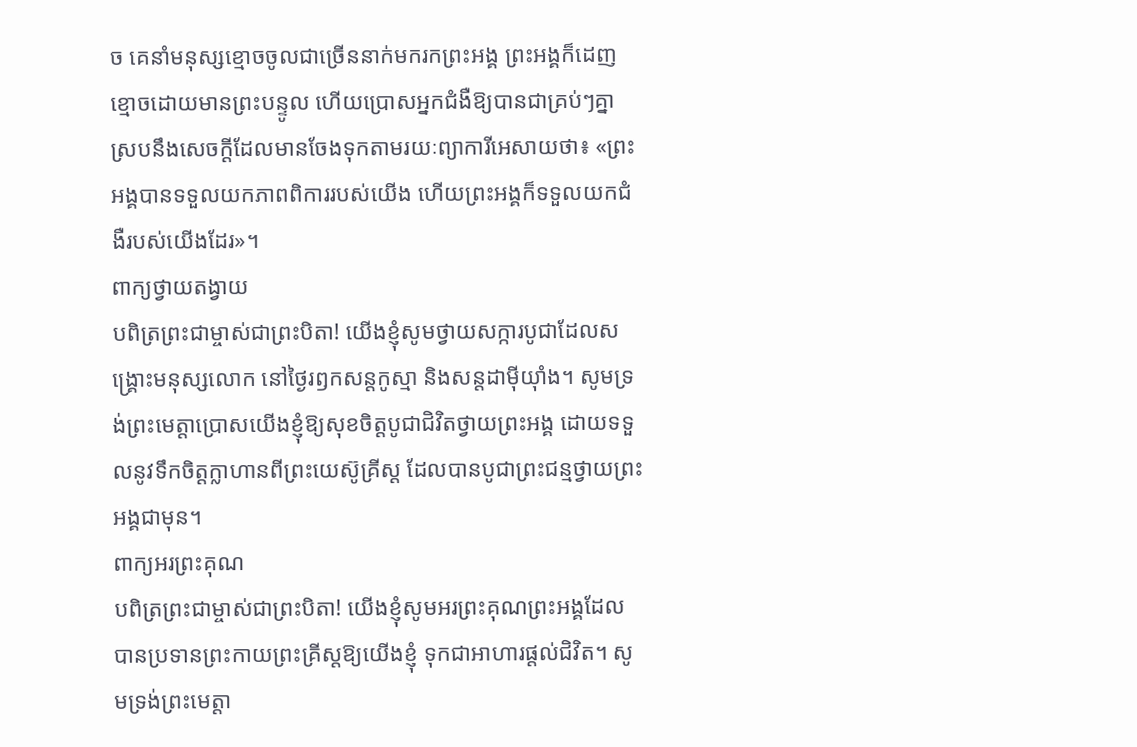ច គេនាំមនុស្សខ្មោចចូលជាច្រើននាក់មករកព្រះអង្គ ព្រះអង្គក៏ដេញខ្មោចដោយមានព្រះបន្ទូល ហើយប្រោសអ្នកជំងឺឱ្យបានជាគ្រប់ៗគ្នា ស្របនឹងសេចក្ដីដែលមានចែងទុកតាមរយៈព្យាការីអេសាយថា៖ «ព្រះអង្គបានទទួលយកភាពពិការរបស់យើង ហើយព្រះអង្គក៏ទទួលយកជំងឺរបស់យើងដែរ»។
ពាក្យថ្វាយតង្វាយ
បពិត្រព្រះជាម្ចាស់ជាព្រះបិតា! យើងខ្ញុំសូមថ្វាយសក្ការបូជាដែលសង្គ្រោះមនុស្សលោក នៅថ្ងៃរឭកសន្តកូស្មា និងសន្តដាម៉ីយ៉ាំង។ សូមទ្រង់ព្រះមេត្តាប្រោសយើងខ្ញុំឱ្យសុខចិត្តបូជាជិវិតថ្វាយព្រះអង្គ ដោយទទួលនូវទឹកចិត្តក្លាហានពីព្រះយេស៊ូគ្រីស្ត ដែលបានបូជាព្រះជន្មថ្វាយព្រះអង្គជាមុន។
ពាក្យអរព្រះគុណ
បពិត្រព្រះជាម្ចាស់ជាព្រះបិតា! យើងខ្ញុំសូមអរព្រះគុណព្រះអង្គដែលបានប្រទានព្រះកាយព្រះគ្រីស្តឱ្យយើងខ្ញុំ ទុកជាអាហារផ្តល់ជិវិត។ សូមទ្រង់ព្រះមេត្តា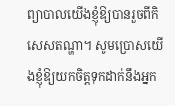ព្យាបាលយើងខ្ញុំឱ្យបានរួចពីកិសេសតណ្ហា។ សូមប្រោសយើងខ្ញុំឱ្យយកចិត្តទុកដាក់នឹងអ្នក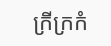ក្រីក្រកំ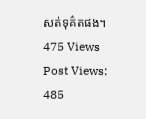សត់ទុគ៌តផង។
475 Views
Post Views:
485